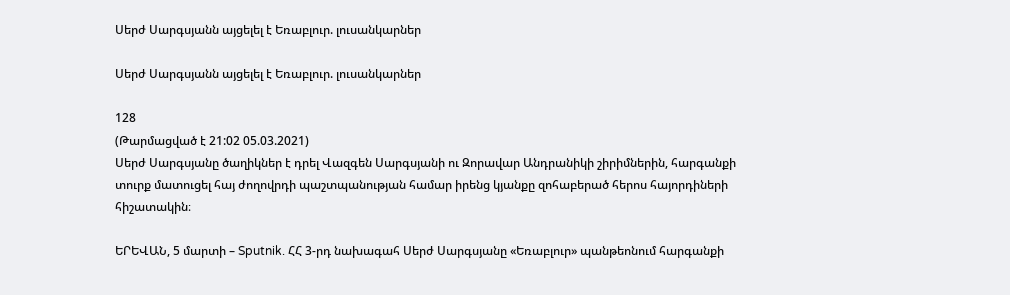Սերժ Սարգսյանն այցելել է Եռաբլուր. լուսանկարներ

Սերժ Սարգսյանն այցելել է Եռաբլուր. լուսանկարներ

128
(Թարմացված է 21:02 05.03.2021)
Սերժ Սարգսյանը ծաղիկներ է դրել Վազգեն Սարգսյանի ու Զորավար Անդրանիկի շիրիմներին, հարգանքի տուրք մատուցել հայ ժողովրդի պաշտպանության համար իրենց կյանքը զոհաբերած հերոս հայորդիների հիշատակին։

ԵՐԵՎԱՆ, 5 մարտի – Sputnik. ՀՀ 3-րդ նախագահ Սերժ Սարգսյանը «Եռաբլուր» պանթեոնում հարգանքի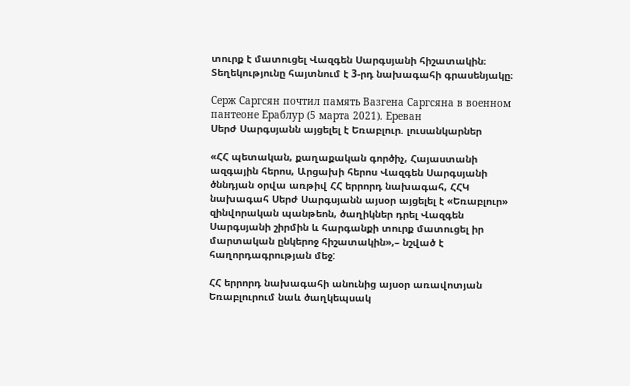տուրք է մատուցել Վազգեն Սարգսյանի հիշատակին։ Տեղեկությունը հայտնում է 3-րդ նախագահի գրասենյակը։

Серж Саргсян почтил память Вазгена Саргсяна в военном пантеоне Ераблур (5 марта 2021). Еревaн
Սերժ Սարգսյանն այցելել է Եռաբլուր. լուսանկարներ

«ՀՀ պետական, քաղաքական գործիչ, Հայաստանի ազգային հերոս, Արցախի հերոս Վազգեն Սարգսյանի ծննդյան օրվա առթիվ ՀՀ երրորդ նախագահ, ՀՀԿ նախագահ Սերժ Սարգսյանն այսօր այցելել է «Եռաբլուր» զինվորական պանթեոն, ծաղիկներ դրել Վազգեն Սարգսյանի շիրմին և հարգանքի տուրք մատուցել իր մարտական ընկերոջ հիշատակին»,– նշված է հաղորդագրության մեջ:

ՀՀ երրորդ նախագահի անունից այսօր առավոտյան Եռաբլուրում նաև ծաղկեպսակ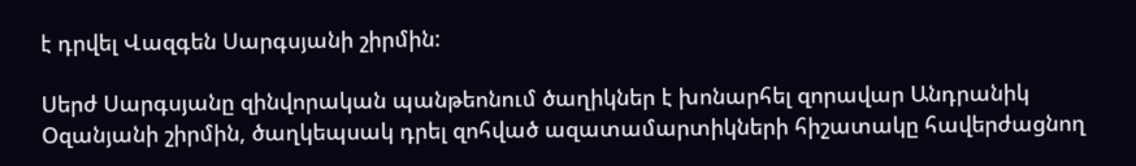է դրվել Վազգեն Սարգսյանի շիրմին:

Սերժ Սարգսյանը զինվորական պանթեոնում ծաղիկներ է խոնարհել զորավար Անդրանիկ Օզանյանի շիրմին, ծաղկեպսակ դրել զոհված ազատամարտիկների հիշատակը հավերժացնող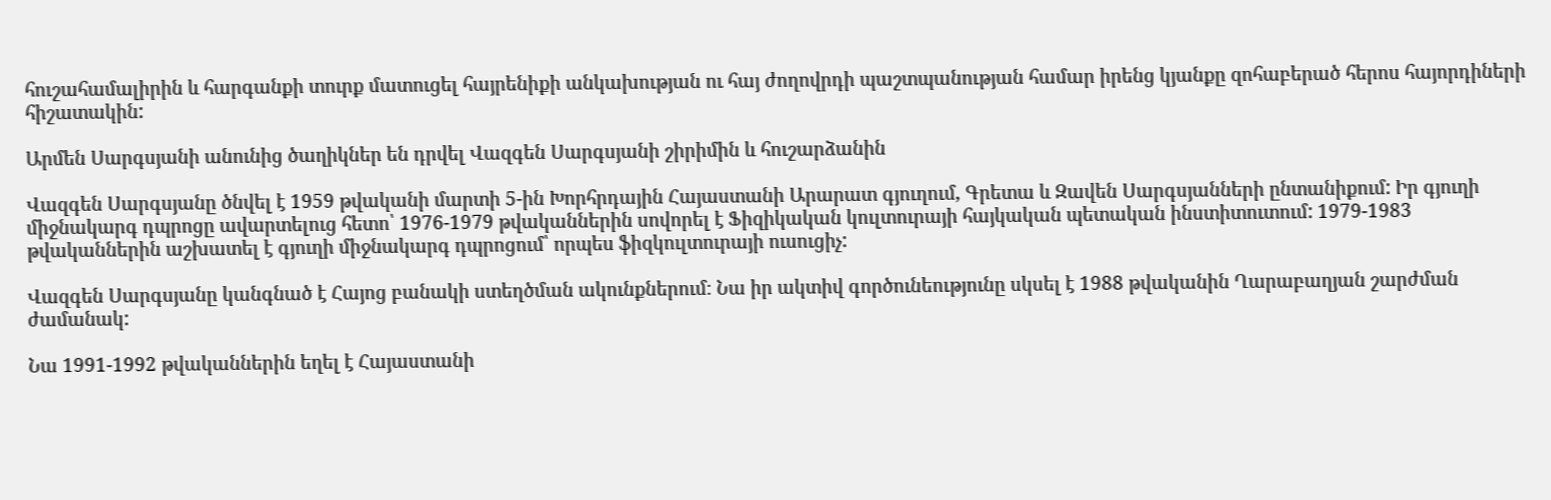հուշահամալիրին և հարգանքի տուրք մատուցել հայրենիքի անկախության ու հայ ժողովրդի պաշտպանության համար իրենց կյանքը զոհաբերած հերոս հայորդիների հիշատակին:

Արմեն Սարգսյանի անունից ծաղիկներ են դրվել Վազգեն Սարգսյանի շիրիմին և հուշարձանին

Վազգեն Սարգսյանը ծնվել է 1959 թվականի մարտի 5-ին Խորհրդային Հայաստանի Արարատ գյուղում, Գրետա և Զավեն Սարգսյանների ընտանիքում: Իր գյուղի միջնակարգ դպրոցը ավարտելուց հետո՝ 1976-1979 թվականներին սովորել է Ֆիզիկական կուլտուրայի հայկական պետական ինստիտուտում: 1979-1983 թվականներին աշխատել է գյուղի միջնակարգ դպրոցում՝ որպես ֆիզկուլտուրայի ուսուցիչ:

Վազգեն Սարգսյանը կանգնած է Հայոց բանակի ստեղծման ակունքներում։ Նա իր ակտիվ գործունեությունը սկսել է 1988 թվականին Ղարաբաղյան շարժման ժամանակ:

Նա 1991-1992 թվականներին եղել է Հայաստանի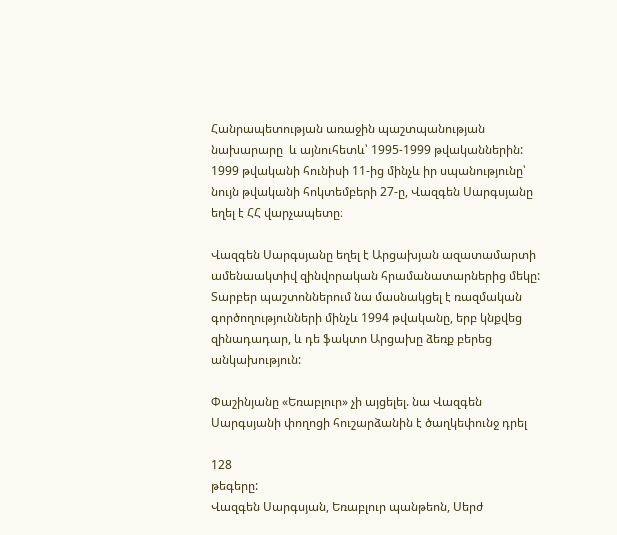Հանրապետության առաջին պաշտպանության նախարարը  և այնուհետև՝ 1995-1999 թվականներին: 1999 թվականի հունիսի 11-ից մինչև իր սպանությունը՝ նույն թվականի հոկտեմբերի 27-ը, Վազգեն Սարգսյանը եղել է ՀՀ վարչապետը։

Վազգեն Սարգսյանը եղել է Արցախյան ազատամարտի ամենաակտիվ զինվորական հրամանատարներից մեկը: Տարբեր պաշտոններում նա մասնակցել է ռազմական գործողությունների մինչև 1994 թվականը, երբ կնքվեց զինադադար, և դե ֆակտո Արցախը ձեռք բերեց անկախություն:

Փաշինյանը «Եռաբլուր» չի այցելել. նա Վազգեն Սարգսյանի փողոցի հուշարձանին է ծաղկեփունջ դրել

128
թեգերը:
Վազգեն Սարգսյան, Եռաբլուր պանթեոն, Սերժ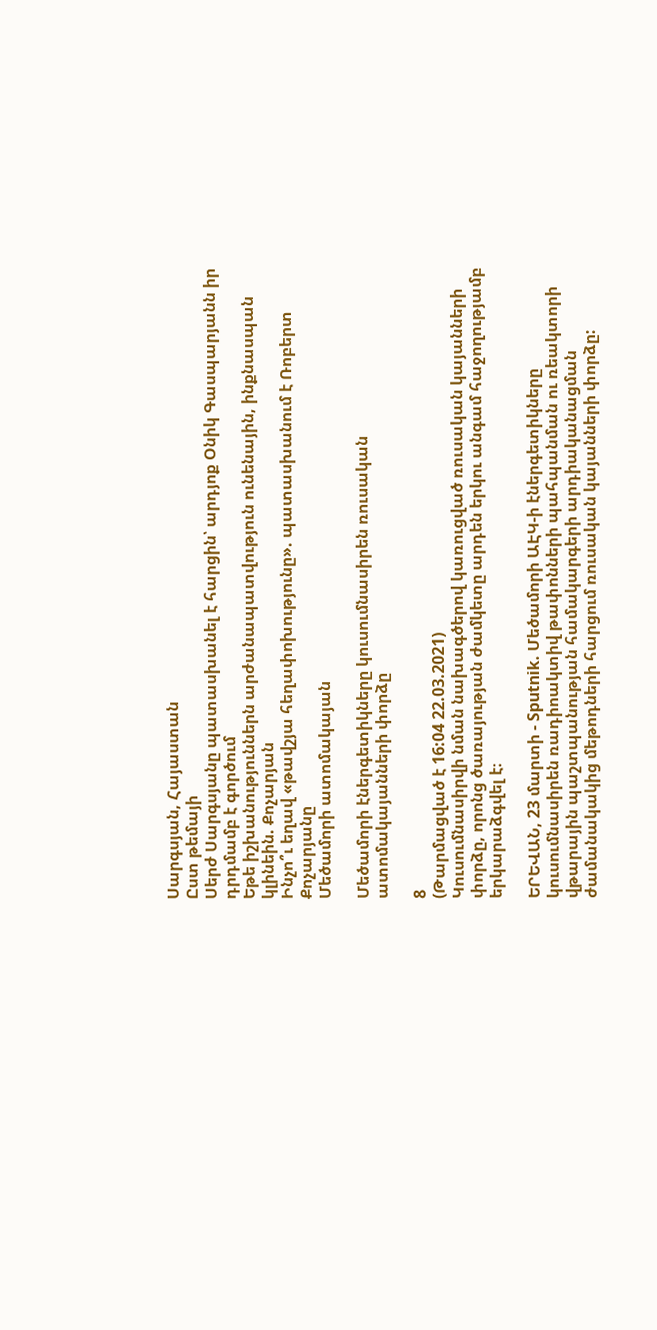Սարգսյան, Հայաստան
Ըստ թեմայի
Սերժ Սարգսյանը պատասխանել է հարցին՝ արդյոք Օնիկ Գասպարյանն իր դրդմամբ է գործում
Եթե իշխանություններն արժանապատվություն ունենային, ինքնասպան կլինեին. Քոչարյան
Ինչո՞ւ եղավ «թավշյա հեղափոխությունը». պատասխանում է Ռոբերտ Քոչարյանը
Մեծամորի ատոմակայան

Մեծամորի էներգետիկները կուսումնասիրեն ռուսական ատոմակայանների փորձը

8
(Թարմացված է 16:04 22.03.2021)
Կուսումնասիրվի նման նախագծերով կառուցված ռուսական կայանների փորձը, որոնց ծառայության ժամկետը արդեն երկու անգամ հաջողությամբ երկարաձգվել է։

ԵՐԵՎԱՆ, 23 մարտի - Sputnik. Մեծամորի ԱԷԿ-ի էներգետիկները կուսումնասիրեն ռադիոակտիվ թափոնների պահպանման ու ռեակտորի վթարային պաշտպանության համակարգերի արդիականացման ժամանակակից մեթոդների հարցում ռուսական կայանների փորձը: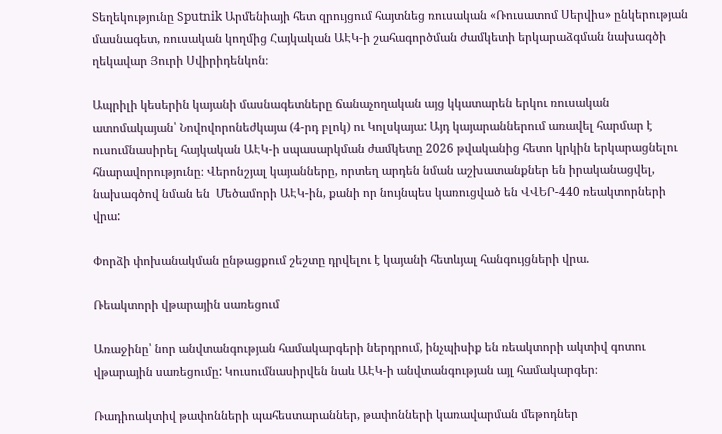Տեղեկությունը Sputnik Արմենիայի հետ զրույցում հայտնեց ռուսական «Ռուսատոմ Սերվիս» ընկերության մասնագետ, ռուսական կողմից Հայկական ԱԷԿ-ի շահագործման ժամկետի երկարաձգման նախագծի ղեկավար Յուրի Սվիրիդենկոն։

Ապրիլի կեսերին կայանի մասնագետները ճանաչողական այց կկատարեն երկու ռուսական ատոմակայան՝ Նովովորոնեժկայա (4-րդ բլոկ) ու Կոլսկայա: Այդ կայարաններում առավել հարմար է ուսումնասիրել հայկական ԱԷԿ-ի սպասարկման ժամկետը 2026 թվականից հետո կրկին երկարացնելու հնարավորությունը։ Վերոնշյալ կայանները, որտեղ արդեն նման աշխատանքներ են իրականացվել, նախագծով նման են  Մեծամորի ԱԷԿ-ին, քանի որ նույնպես կառուցված են ՎՎԵՐ-440 ռեակտորների վրա:

Փորձի փոխանակման ընթացքում շեշտը դրվելու է կայանի հետևյալ հանգույցների վրա.

Ռեակտորի վթարային սառեցում

Առաջինը՝ նոր անվտանգության համակարգերի ներդրում, ինչպիսիք են ռեակտորի ակտիվ գոտու վթարային սառեցումը: Կուսումնասիրվեն նաև ԱԷԿ-ի անվտանգության այլ համակարգեր։

Ռադիոակտիվ թափոնների պահեստարաններ, թափոնների կառավարման մեթոդներ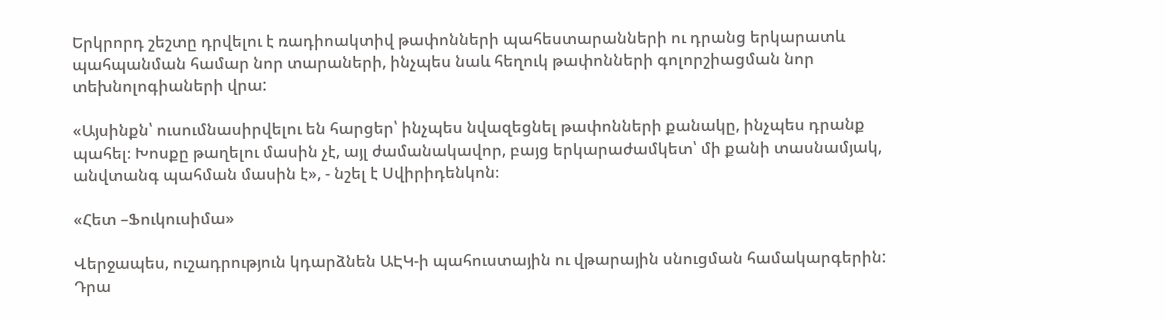Երկրորդ շեշտը դրվելու է ռադիոակտիվ թափոնների պահեստարանների ու դրանց երկարատև պահպանման համար նոր տարաների, ինչպես նաև հեղուկ թափոնների գոլորշիացման նոր տեխնոլոգիաների վրա:

«Այսինքն՝ ուսումնասիրվելու են հարցեր՝ ինչպես նվազեցնել թափոնների քանակը, ինչպես դրանք պահել։ Խոսքը թաղելու մասին չէ, այլ ժամանակավոր, բայց երկարաժամկետ՝ մի քանի տասնամյակ, անվտանգ պահման մասին է», - նշել է Սվիրիդենկոն։

«Հետ –Ֆուկուսիմա»

Վերջապես, ուշադրություն կդարձնեն ԱԷԿ-ի պահուստային ու վթարային սնուցման համակարգերին: Դրա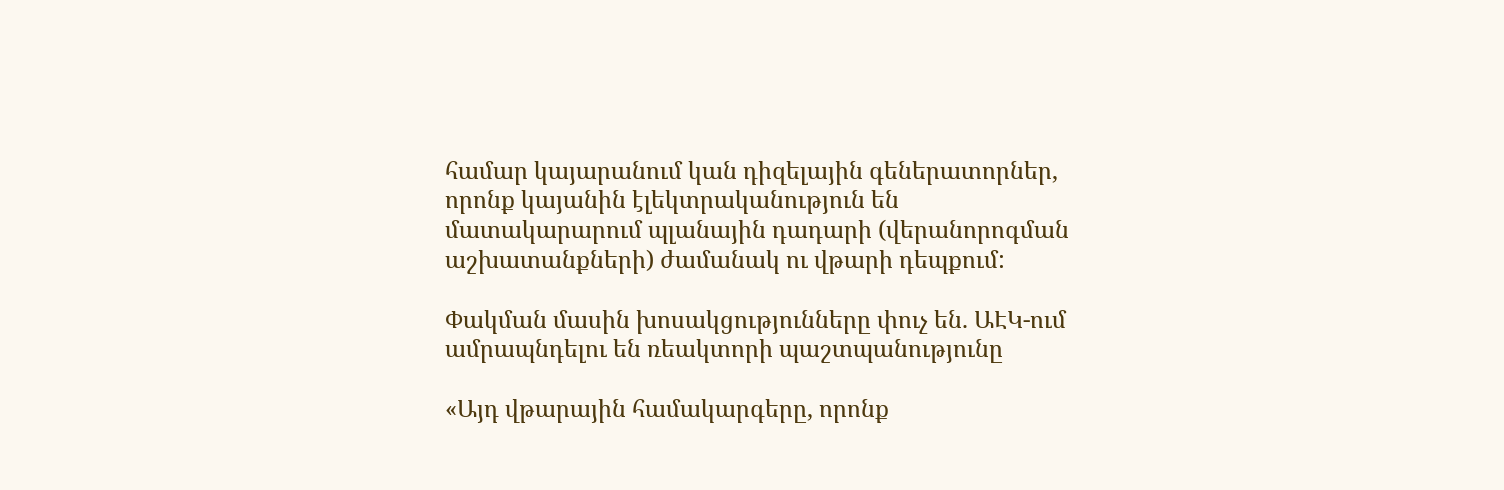համար կայարանում կան դիզելային գեներատորներ, որոնք կայանին էլեկտրականություն են մատակարարում պլանային դադարի (վերանորոգման աշխատանքների) ժամանակ ու վթարի դեպքում:

Փակման մասին խոսակցությունները փուչ են. ԱԷԿ-ում ամրապնդելու են ռեակտորի պաշտպանությունը

«Այդ վթարային համակարգերը, որոնք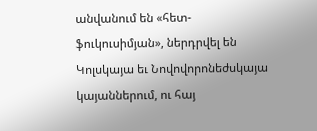անվանում են «հետ-ֆուկուսիմյան», ներդրվել են Կոլսկայա եւ Նովովորոնեժսկայա կայաններում, ու հայ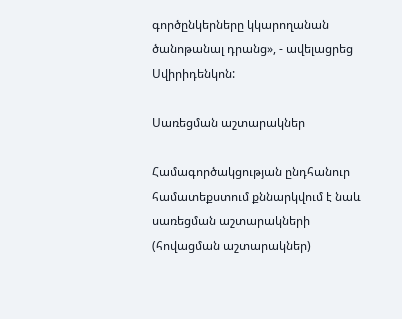գործընկերները կկարողանան ծանոթանալ դրանց», - ավելացրեց Սվիրիդենկոն:

Սառեցման աշտարակներ

Համագործակցության ընդհանուր համատեքստում քննարկվում է նաև սառեցման աշտարակների (հովացման աշտարակներ)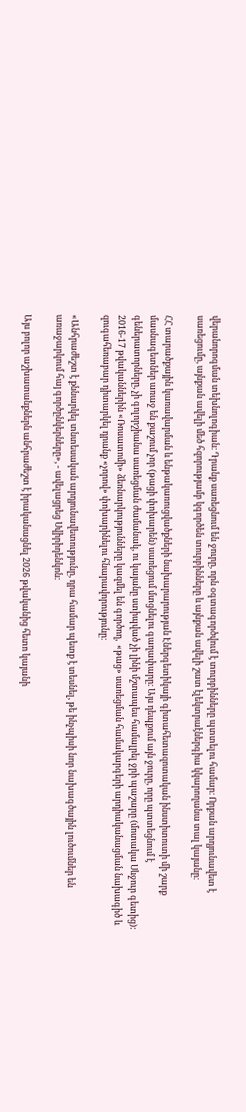վերանորոգման տեխնոլոգիան։ Դրանք սառեցնում են ջուրը, որն օգտագործվում է տուրբինները պտտելու համար։ Որքան արդյունավետ է սառեցումը, այնքան ավելի մեծ հզորությամբ կգործեն տուրբինները և այնքան ավելի շատ էլեկտրաէներգիա կկարողանա տալ կայանը։

ՀՀ տարածքային կառավարման և ենթակառուցվածքների նախարարության Էներգետիկայի գիտահետազոտական ինստիտուտի մի շարք մասնագետներ առաջ են քաշում չոր (թացի փոխարեն) սառեցում մտցնելու գաղափարը։ Այս դեպքում այն ջուրը, որը պտտեցնում է գեներատորները, չի գոլորշիանա սառեցման ժամանակ, ու կայանը ստիպված չի լինի մշտապես համալրել ջրի պաշարը (մոտակա Սևջուր գետից): 2016-17 թվականներին «Ռոսատոմի» ձեռնարկությունները կազմել են գործող,  «թաց» սառեցման համակարգերի արդիականացման նախագիծ և զուգահեռաբար դիտարկել դրանք «չորով» փոխարինելու հնարավորությունը։

«Անհրաժեշտ է քննարկել տնտեսական արդյունավետությունը, դրա համար պետք է տեսնել, թե ինչպիսի նոր նախագծային լուծումներ են առաջարկում հայ գործընկերները», - ավելացրեց Սվիրիդենկոն:

Այս բոլոր աշխատանքներն անհրաժեշտ է իրականացնել 2026 թվականից հետո կայանի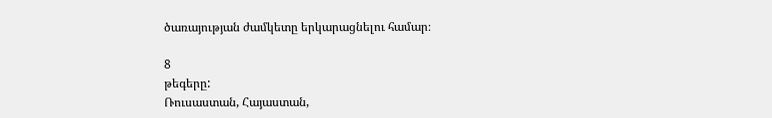ծառայության ժամկետը երկարացնելու համար։

8
թեգերը:
Ռուսաստան, Հայաստան,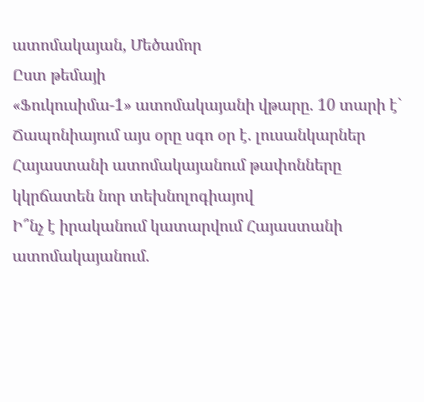ատոմակայան, Մեծամոր
Ըստ թեմայի
«Ֆուկուսիմա-1» ատոմակայանի վթարը. 10 տարի է` Ճապոնիայում այս օրը սգո օր է. լուսանկարներ
Հայաստանի ատոմակայանում թափոնները կկրճատեն նոր տեխնոլոգիայով
Ի՞նչ է իրականում կատարվում Հայաստանի ատոմակայանում.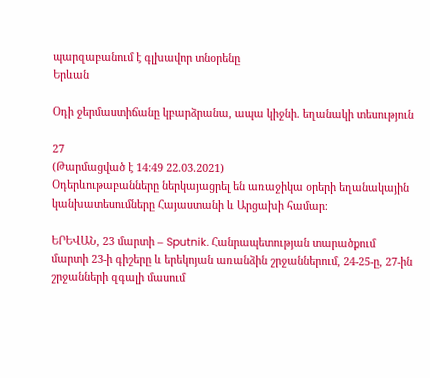պարզաբանում է գլխավոր տնօրենը
Երևան

Օդի ջերմաստիճանը կբարձրանա, ապա կիջնի. եղանակի տեսություն

27
(Թարմացված է 14:49 22.03.2021)
Օդերևութաբանները ներկայացրել են առաջիկա օրերի եղանակային կանխատեսումները Հայաստանի և Արցախի համար։

ԵՐԵՎԱՆ, 23 մարտի – Sputnik. Հանրապետության տարածքում մարտի 23-ի գիշերը և երեկոյան առանձին շրջաններում, 24-25-ը, 27-ին շրջանների զգալի մասում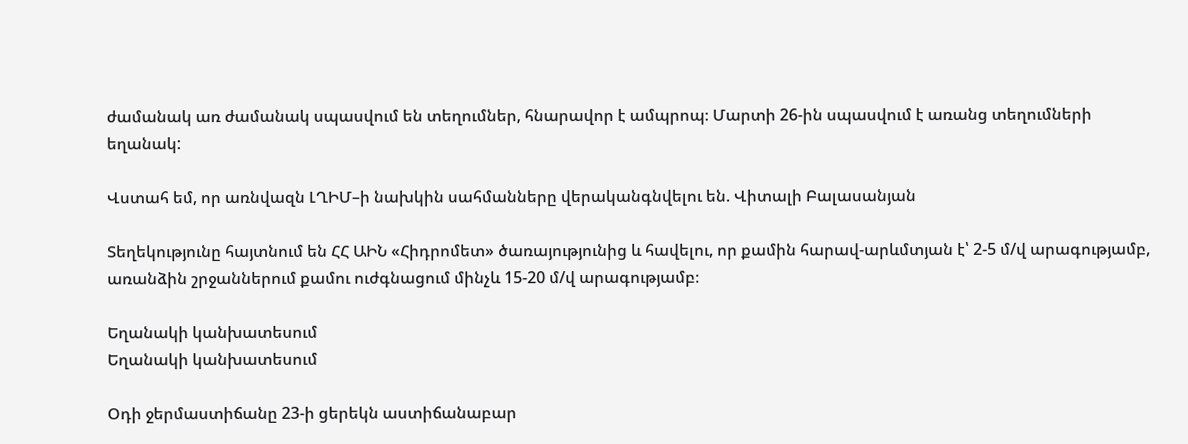ժամանակ առ ժամանակ սպասվում են տեղումներ, հնարավոր է ամպրոպ։ Մարտի 26-ին սպասվում է առանց տեղումների եղանակ:

Վստահ եմ, որ առնվազն ԼՂԻՄ–ի նախկին սահմանները վերականգնվելու են. Վիտալի Բալասանյան

Տեղեկությունը հայտնում են ՀՀ ԱԻՆ «Հիդրոմետ» ծառայությունից և հավելու, որ քամին հարավ-արևմտյան է՝ 2-5 մ/վ արագությամբ, առանձին շրջաններում քամու ուժգնացում մինչև 15-20 մ/վ արագությամբ։

Եղանակի կանխատեսում
Եղանակի կանխատեսում

Օդի ջերմաստիճանը 23-ի ցերեկն աստիճանաբար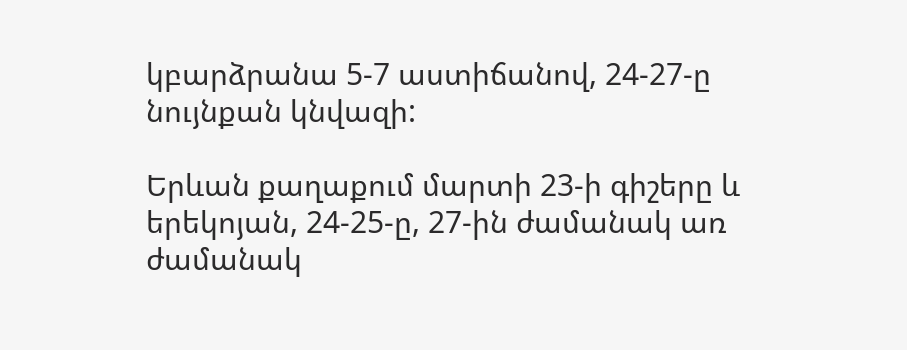կբարձրանա 5-7 աստիճանով, 24-27-ը նույնքան կնվազի:

Երևան քաղաքում մարտի 23-ի գիշերը և երեկոյան, 24-25-ը, 27-ին ժամանակ առ ժամանակ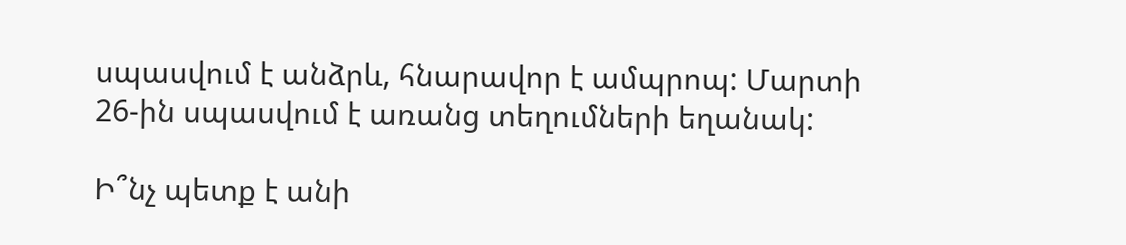սպասվում է անձրև, հնարավոր է ամպրոպ: Մարտի 26-ին սպասվում է առանց տեղումների եղանակ:

Ի՞նչ պետք է անի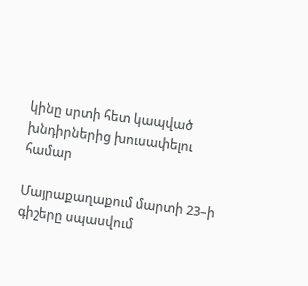կինը սրտի հետ կապված խնդիրներից խուսափելու համար

Մայրաքաղաքում մարտի 23–ի գիշերը սպասվում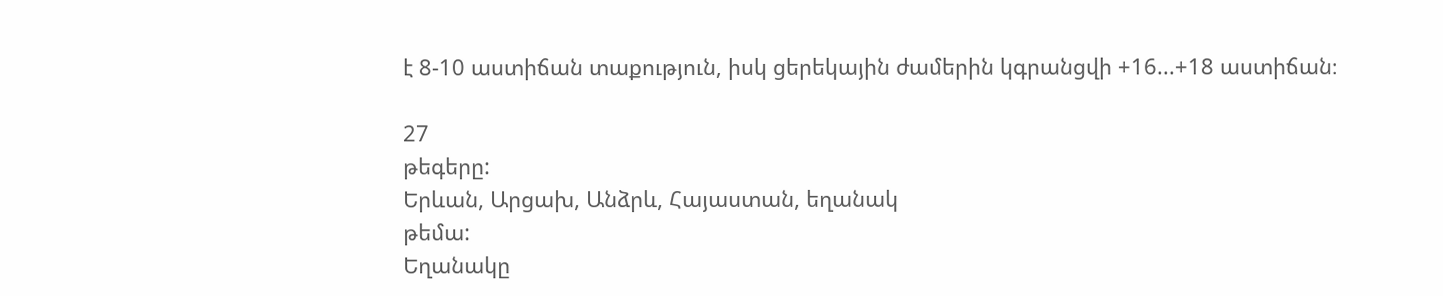է 8-10 աստիճան տաքություն, իսկ ցերեկային ժամերին կգրանցվի +16...+18 աստիճան։

27
թեգերը:
Երևան, Արցախ, Անձրև, Հայաստան, եղանակ
թեմա:
Եղանակը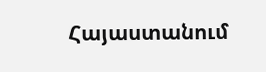Հայաստանում